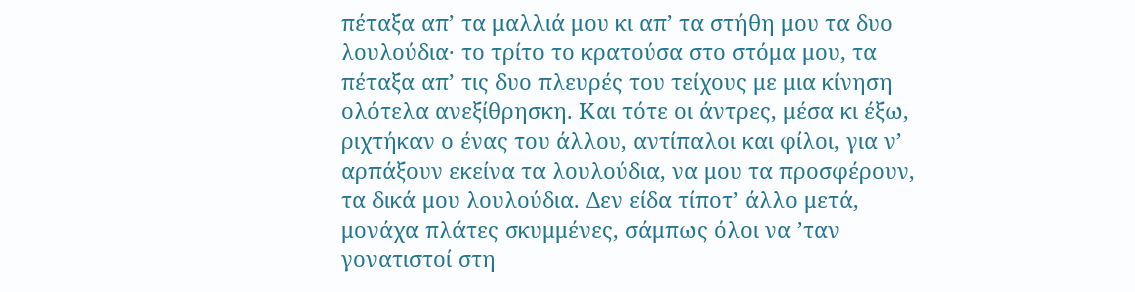πέταξα απ’ τα μαλλιά μου κι απ’ τα στήθη μου τα δυο λουλούδια· το τρίτο το κρατούσα στο στόμα μου, τα πέταξα απ’ τις δυο πλευρές του τείχους με μια κίνηση ολότελα ανεξίθρησκη. Και τότε οι άντρες, μέσα κι έξω, ριχτήκαν ο ένας του άλλου, αντίπαλοι και φίλοι, για ν’ αρπάξουν εκείνα τα λουλούδια, να μου τα προσφέρουν, τα δικά μου λουλούδια. Δεν είδα τίποτ’ άλλο μετά, μονάχα πλάτες σκυμμένες, σάμπως όλοι να ’ταν γονατιστοί στη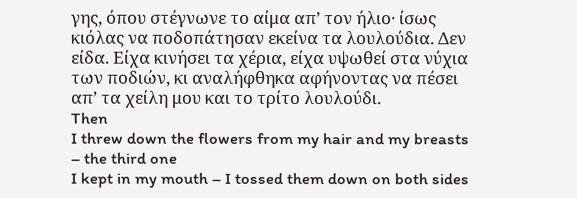γης, όπου στέγνωνε το αίμα απ’ τον ήλιο· ίσως κιόλας να ποδοπάτησαν εκείνα τα λουλούδια. Δεν είδα. Είχα κινήσει τα χέρια, είχα υψωθεί στα νύχια των ποδιών, κι αναλήφθηκα αφήνοντας να πέσει απ’ τα χείλη μου και το τρίτο λουλούδι.
Then
I threw down the flowers from my hair and my breasts
– the third one
I kept in my mouth – I tossed them down on both sides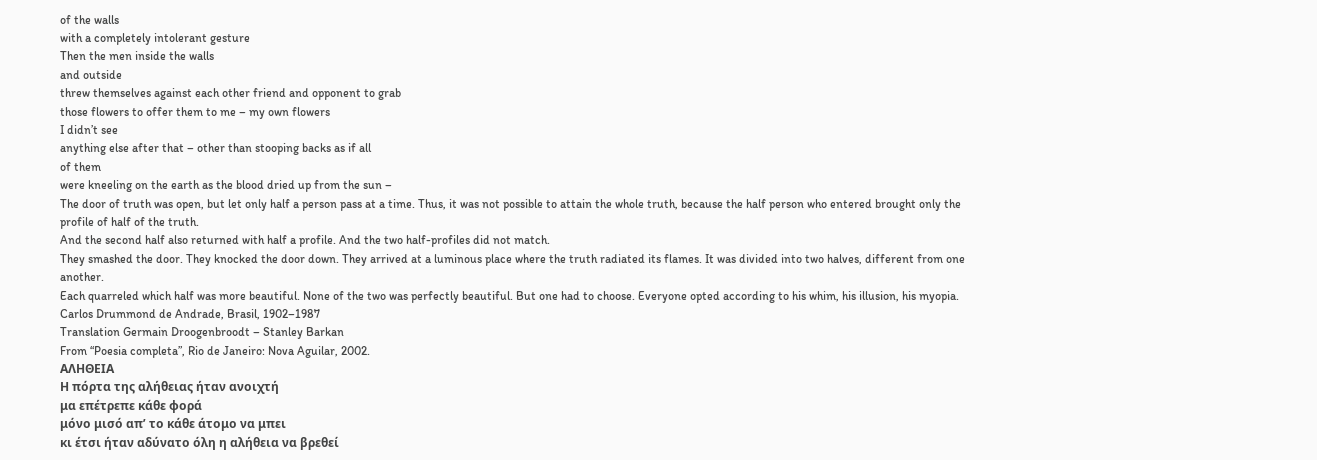of the walls
with a completely intolerant gesture
Then the men inside the walls
and outside
threw themselves against each other friend and opponent to grab
those flowers to offer them to me – my own flowers
I didn’t see
anything else after that – other than stooping backs as if all
of them
were kneeling on the earth as the blood dried up from the sun –
The door of truth was open, but let only half a person pass at a time. Thus, it was not possible to attain the whole truth, because the half person who entered brought only the profile of half of the truth.
And the second half also returned with half a profile. And the two half-profiles did not match.
They smashed the door. They knocked the door down. They arrived at a luminous place where the truth radiated its flames. It was divided into two halves, different from one another.
Each quarreled which half was more beautiful. None of the two was perfectly beautiful. But one had to choose. Everyone opted according to his whim, his illusion, his myopia.
Carlos Drummond de Andrade, Brasil, 1902–1987
Translation Germain Droogenbroodt – Stanley Barkan
From “Poesia completa”, Rio de Janeiro: Nova Aguilar, 2002.
ΑΛΗΘΕΙΑ
Η πόρτα της αλήθειας ήταν ανοιχτή
μα επέτρεπε κάθε φορά
μόνο μισό απ’ το κάθε άτομο να μπει
κι έτσι ήταν αδύνατο όλη η αλήθεια να βρεθεί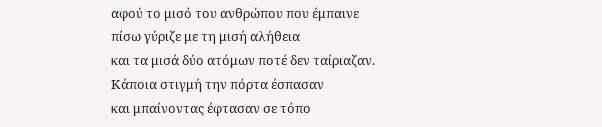αφού το μισό του ανθρώπου που έμπαινε
πίσω γύριζε με τη μισή αλήθεια
και τα μισά δύο ατόμων ποτέ δεν ταίριαζαν.
Κάποια στιγμή την πόρτα έσπασαν
και μπαίνοντας έφτασαν σε τόπο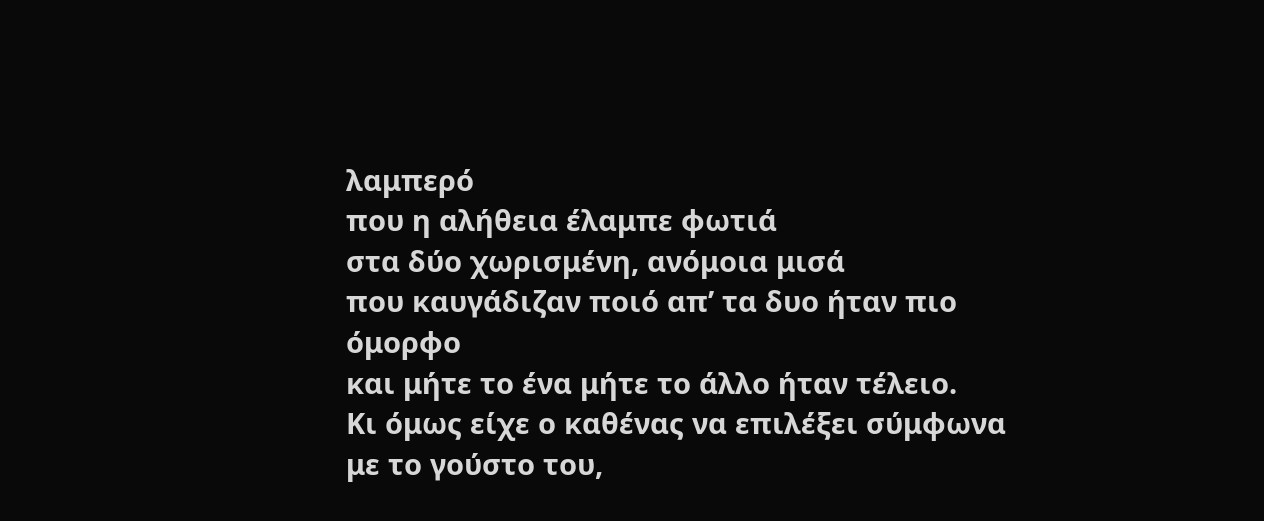λαμπερό
που η αλήθεια έλαμπε φωτιά
στα δύο χωρισμένη, ανόμοια μισά
που καυγάδιζαν ποιό απ’ τα δυο ήταν πιο όμορφο
και μήτε το ένα μήτε το άλλο ήταν τέλειο.
Κι όμως είχε ο καθένας να επιλέξει σύμφωνα
με το γούστο του,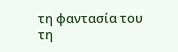τη φαντασία του
τη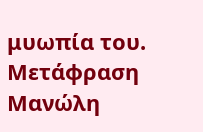μυωπία του.
Μετάφραση Μανώλη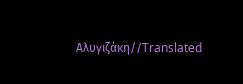Αλυγιζάκη//Translated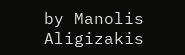by Manolis Aligizakis